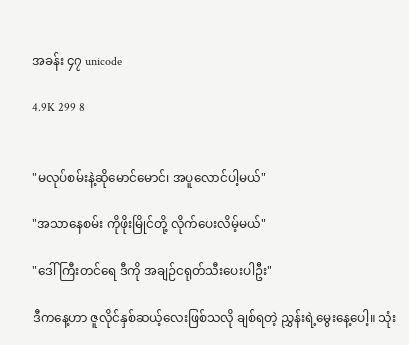အခန်း ၄၇ unicode

4.9K 299 8


"မလုပ်စမ်းနဲ့ဆိုမောင်မောင်၊ အပူလောင်ပါ့မယ်"

"အသာနေစမ်း ကိုဖိုးမြိုင်တို့ လိုက်ပေးလိမ့်မယ်"

"ဒေါ်ကြီးတင်ရေ ဒီကို အချဉ်ငရုတ်သီးပေးပါဦး"

ဒီကနေ့ဟာ ဇူလိုင်နှစ်ဆယ့်လေးဖြစ်သလို ချစ်ရတဲ့ ညွှန်းရဲ့မွေးနေ့ပေါ့။ သုံး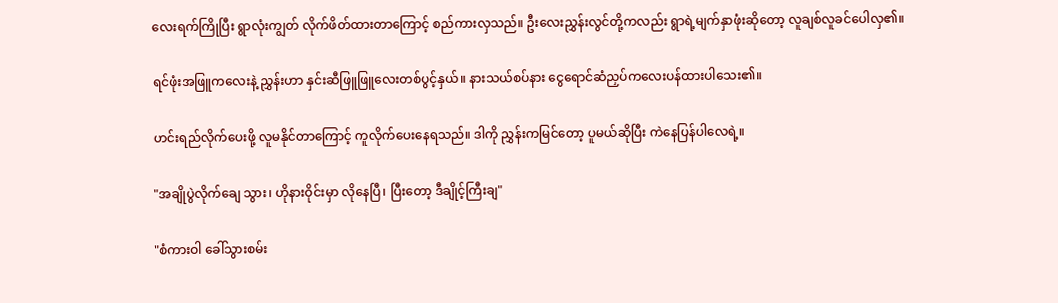လေးရက်ကြိုပြီး ရွာလုံးကျွတ် လိုက်ဖိတ်ထားတာကြောင့် စည်ကားလှသည်။ ဦးလေးညွှန်းလွင်တို့ကလည်း ရွာရဲ့မျက်နှာဖုံးဆိုတော့ လူချစ်လူခင်ပေါလှ၏။

ရင်ဖုံးအဖြူကလေးနဲ့ ညွှန်းဟာ နှင်းဆီဖြူဖြူလေးတစ်ပွင့်နှယ်။ နားသယ်စပ်နား ငွေရောင်ဆံညှပ်ကလေးပန်ထားပါသေး၏။

ဟင်းရည်လိုက်ပေးဖို့ လူမနိုင်တာကြောင့် ကူလိုက်ပေးနေရသည်။ ဒါကို ညွှန်းကမြင်တော့ ပူမယ်ဆိုပြီး ကဲနေပြန်ပါလေရဲ့။

"အချိုပွဲလိုက်ချေ သွား၊ ဟိုနားဝိုင်းမှာ လိုနေပြီ၊ ပြီးတော့ ဒီချိုင့်ကြီးချ"

"စံကားဝါ ခေါ်သွားစမ်း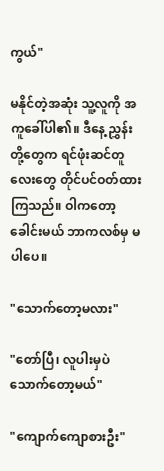ကွယ်"

မနိုင်တဲ့အဆုံး သူ့လူကို အကူခေါ်ပါ၏။ ဒီနေ့ ညွှန်းတို့တွေက ရင်ဖုံးဆင်တူလေးတွေ တိုင်ပင်ဝတ်ထားကြသည်။ ဝါကတော့ ခေါင်းမယ် ဘာကလစ်မှ မပါပေ။

"သောက်တော့မလား"

"တော်ပြီ၊ လူပါးမှပဲသောက်တော့မယ်"

"ကျောက်ကျောစားဦး"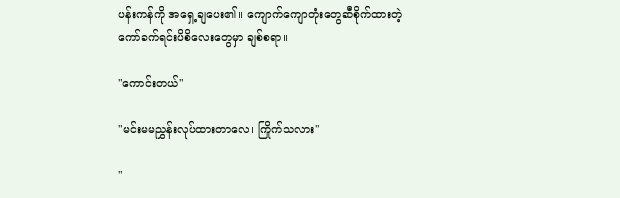ပန်းကန်ကို အရှေ့ချပေး၏။ ကျောက်ကျောတုံးတွေဆီစိုက်ထားတဲ့ ကော်ခက်ရင်းပိစိလေးတွေမှာ ချစ်စရာ။

"ကောင်းတယ်"

"မင်းမမညွှန်းလုပ်ထားတာလေ၊ ကြိုက်သလား"

"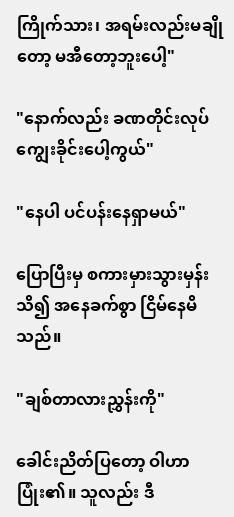ကြိုက်သား၊ အရမ်းလည်းမချိုတော့ မအီတော့ဘူးပေါ့"

"နောက်လည်း ခဏတိုင်းလုပ်ကျွေးခိုင်းပေါ့ကွယ်"

"နေပါ ပင်ပန်းနေရှာမယ်"

ပြောပြီးမှ စကားမှားသွားမှန်းသိ၍ အနေခက်စွာ ငြိမ်နေမိသည်။

"ချစ်တာလားညွှန်းကို"

ခေါင်းညိတ်ပြတော့ ဝါဟာ ပြုံး၏။ သူလည်း ဒီ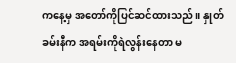ကနေ့မှ အတော်ကိုပြင်ဆင်ထားသည်။ နှုတ်ခမ်းနီက အရမ်းကိုရဲလွန်းနေတာ မ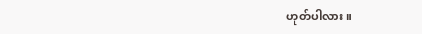ဟုတ်ပါလား။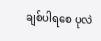ချစ်ပါရစေ ပုလဲ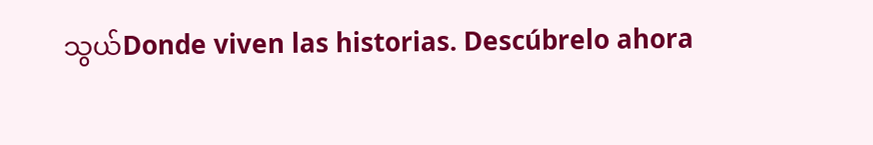သွယ်Donde viven las historias. Descúbrelo ahora